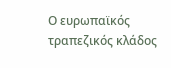Ο ευρωπαϊκός τραπεζικός κλάδος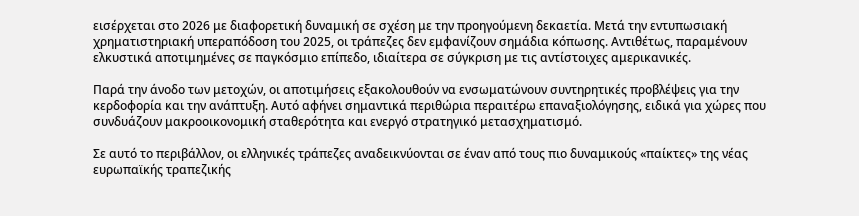εισέρχεται στο 2026 με διαφορετική δυναμική σε σχέση με την προηγούμενη δεκαετία. Μετά την εντυπωσιακή χρηματιστηριακή υπεραπόδοση του 2025, οι τράπεζες δεν εμφανίζουν σημάδια κόπωσης. Αντιθέτως, παραμένουν ελκυστικά αποτιμημένες σε παγκόσμιο επίπεδο, ιδιαίτερα σε σύγκριση με τις αντίστοιχες αμερικανικές.

Παρά την άνοδο των μετοχών, οι αποτιμήσεις εξακολουθούν να ενσωματώνουν συντηρητικές προβλέψεις για την κερδοφορία και την ανάπτυξη. Αυτό αφήνει σημαντικά περιθώρια περαιτέρω επαναξιολόγησης, ειδικά για χώρες που συνδυάζουν μακροοικονομική σταθερότητα και ενεργό στρατηγικό μετασχηματισμό.

Σε αυτό το περιβάλλον, οι ελληνικές τράπεζες αναδεικνύονται σε έναν από τους πιο δυναμικούς «παίκτες» της νέας ευρωπαϊκής τραπεζικής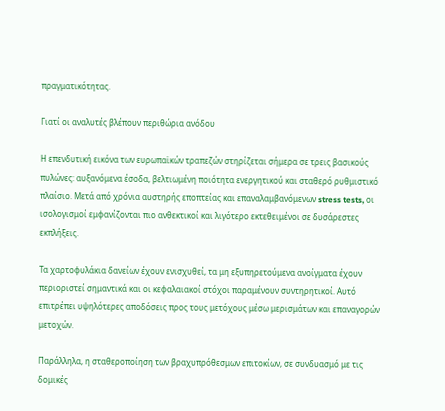πραγματικότητας.

Γιατί οι αναλυτές βλέπουν περιθώρια ανόδου

Η επενδυτική εικόνα των ευρωπαϊκών τραπεζών στηρίζεται σήμερα σε τρεις βασικούς πυλώνες: αυξανόμενα έσοδα, βελτιωμένη ποιότητα ενεργητικού και σταθερό ρυθμιστικό πλαίσιο. Μετά από χρόνια αυστηρής εποπτείας και επαναλαμβανόμενων stress tests, οι ισολογισμοί εμφανίζονται πιο ανθεκτικοί και λιγότερο εκτεθειμένοι σε δυσάρεστες εκπλήξεις.

Τα χαρτοφυλάκια δανείων έχουν ενισχυθεί, τα μη εξυπηρετούμενα ανοίγματα έχουν περιοριστεί σημαντικά και οι κεφαλαιακοί στόχοι παραμένουν συντηρητικοί. Αυτό επιτρέπει υψηλότερες αποδόσεις προς τους μετόχους μέσω μερισμάτων και επαναγορών μετοχών.

Παράλληλα, η σταθεροποίηση των βραχυπρόθεσμων επιτοκίων, σε συνδυασμό με τις δομικές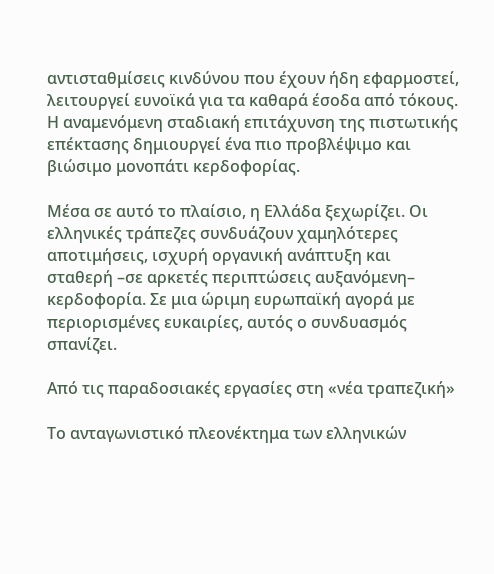αντισταθμίσεις κινδύνου που έχουν ήδη εφαρμοστεί, λειτουργεί ευνοϊκά για τα καθαρά έσοδα από τόκους. Η αναμενόμενη σταδιακή επιτάχυνση της πιστωτικής επέκτασης δημιουργεί ένα πιο προβλέψιμο και βιώσιμο μονοπάτι κερδοφορίας.

Μέσα σε αυτό το πλαίσιο, η Ελλάδα ξεχωρίζει. Οι ελληνικές τράπεζες συνδυάζουν χαμηλότερες αποτιμήσεις, ισχυρή οργανική ανάπτυξη και σταθερή –σε αρκετές περιπτώσεις αυξανόμενη– κερδοφορία. Σε μια ώριμη ευρωπαϊκή αγορά με περιορισμένες ευκαιρίες, αυτός ο συνδυασμός σπανίζει.

Από τις παραδοσιακές εργασίες στη «νέα τραπεζική»

Το ανταγωνιστικό πλεονέκτημα των ελληνικών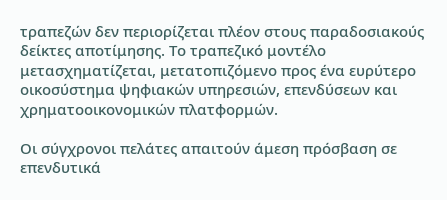τραπεζών δεν περιορίζεται πλέον στους παραδοσιακούς δείκτες αποτίμησης. Το τραπεζικό μοντέλο μετασχηματίζεται, μετατοπιζόμενο προς ένα ευρύτερο οικοσύστημα ψηφιακών υπηρεσιών, επενδύσεων και χρηματοοικονομικών πλατφορμών.

Οι σύγχρονοι πελάτες απαιτούν άμεση πρόσβαση σε επενδυτικά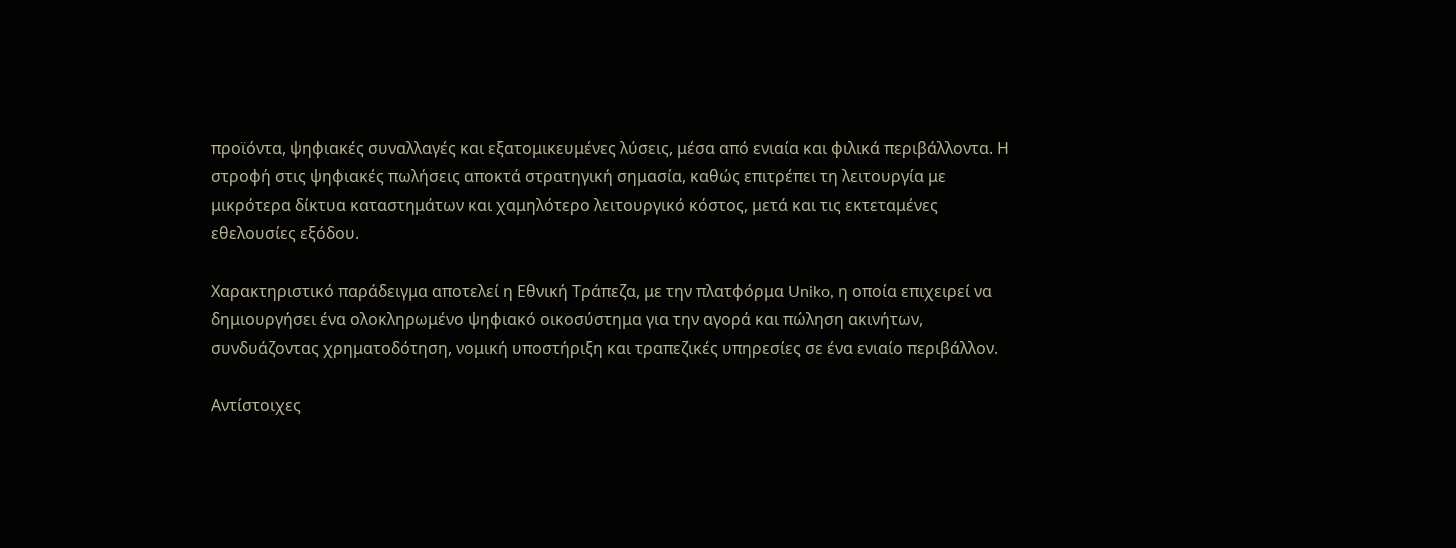προϊόντα, ψηφιακές συναλλαγές και εξατομικευμένες λύσεις, μέσα από ενιαία και φιλικά περιβάλλοντα. Η στροφή στις ψηφιακές πωλήσεις αποκτά στρατηγική σημασία, καθώς επιτρέπει τη λειτουργία με μικρότερα δίκτυα καταστημάτων και χαμηλότερο λειτουργικό κόστος, μετά και τις εκτεταμένες εθελουσίες εξόδου.

Χαρακτηριστικό παράδειγμα αποτελεί η Εθνική Τράπεζα, με την πλατφόρμα Uniko, η οποία επιχειρεί να δημιουργήσει ένα ολοκληρωμένο ψηφιακό οικοσύστημα για την αγορά και πώληση ακινήτων, συνδυάζοντας χρηματοδότηση, νομική υποστήριξη και τραπεζικές υπηρεσίες σε ένα ενιαίο περιβάλλον.

Αντίστοιχες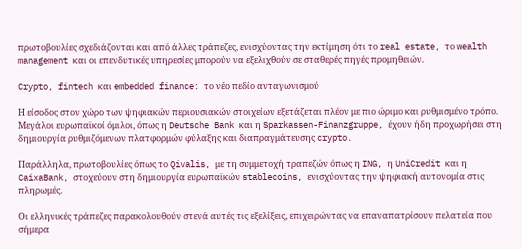πρωτοβουλίες σχεδιάζονται και από άλλες τράπεζες, ενισχύοντας την εκτίμηση ότι το real estate, το wealth management και οι επενδυτικές υπηρεσίες μπορούν να εξελιχθούν σε σταθερές πηγές προμηθειών.

Crypto, fintech και embedded finance: το νέο πεδίο ανταγωνισμού

Η είσοδος στον χώρο των ψηφιακών περιουσιακών στοιχείων εξετάζεται πλέον με πιο ώριμο και ρυθμισμένο τρόπο. Μεγάλοι ευρωπαϊκοί όμιλοι, όπως η Deutsche Bank και η Sparkassen-Finanzgruppe, έχουν ήδη προχωρήσει στη δημιουργία ρυθμιζόμενων πλατφορμών φύλαξης και διαπραγμάτευσης crypto.

Παράλληλα, πρωτοβουλίες όπως το Qivalis, με τη συμμετοχή τραπεζών όπως η ING, η UniCredit και η CaixaBank, στοχεύουν στη δημιουργία ευρωπαϊκών stablecoins, ενισχύοντας την ψηφιακή αυτονομία στις πληρωμές.

Οι ελληνικές τράπεζες παρακολουθούν στενά αυτές τις εξελίξεις, επιχειρώντας να επαναπατρίσουν πελατεία που σήμερα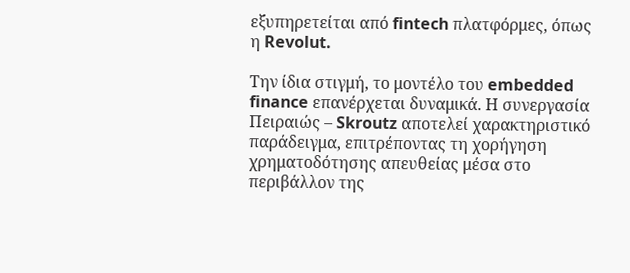εξυπηρετείται από fintech πλατφόρμες, όπως η Revolut.

Την ίδια στιγμή, το μοντέλο του embedded finance επανέρχεται δυναμικά. Η συνεργασία Πειραιώς – Skroutz αποτελεί χαρακτηριστικό παράδειγμα, επιτρέποντας τη χορήγηση χρηματοδότησης απευθείας μέσα στο περιβάλλον της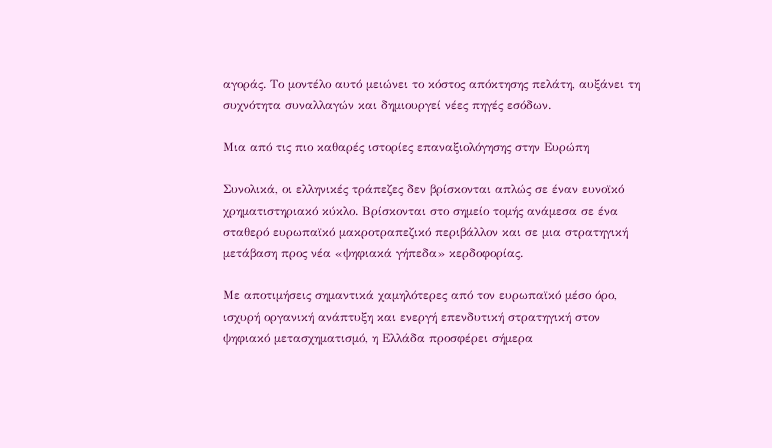αγοράς. Το μοντέλο αυτό μειώνει το κόστος απόκτησης πελάτη, αυξάνει τη συχνότητα συναλλαγών και δημιουργεί νέες πηγές εσόδων.

Μια από τις πιο καθαρές ιστορίες επαναξιολόγησης στην Ευρώπη

Συνολικά, οι ελληνικές τράπεζες δεν βρίσκονται απλώς σε έναν ευνοϊκό χρηματιστηριακό κύκλο. Βρίσκονται στο σημείο τομής ανάμεσα σε ένα σταθερό ευρωπαϊκό μακροτραπεζικό περιβάλλον και σε μια στρατηγική μετάβαση προς νέα «ψηφιακά γήπεδα» κερδοφορίας.

Με αποτιμήσεις σημαντικά χαμηλότερες από τον ευρωπαϊκό μέσο όρο, ισχυρή οργανική ανάπτυξη και ενεργή επενδυτική στρατηγική στον ψηφιακό μετασχηματισμό, η Ελλάδα προσφέρει σήμερα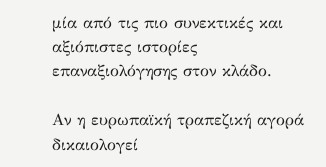μία από τις πιο συνεκτικές και αξιόπιστες ιστορίες επαναξιολόγησης στον κλάδο.

Αν η ευρωπαϊκή τραπεζική αγορά δικαιολογεί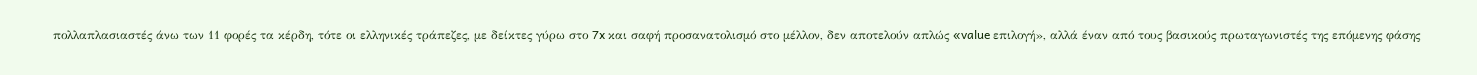πολλαπλασιαστές άνω των 11 φορές τα κέρδη, τότε οι ελληνικές τράπεζες, με δείκτες γύρω στο 7x και σαφή προσανατολισμό στο μέλλον, δεν αποτελούν απλώς «value επιλογή», αλλά έναν από τους βασικούς πρωταγωνιστές της επόμενης φάσης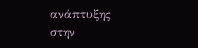ανάπτυξης στην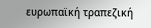ευρωπαϊκή τραπεζική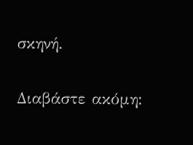σκηνή.

Διαβάστε ακόμη: